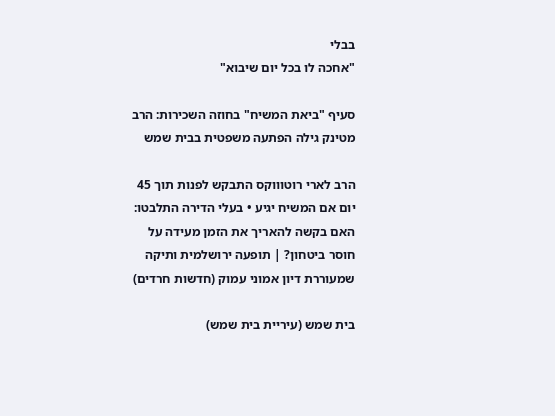בבלי
"אחכה לו בכל יום שיבוא"

סעיף "ביאת המשיח" בחוזה השכירות: הרב מטינק גילה הפתעה משפטית בבית שמש

הרב לארי רוטוווקס התבקש לפנות תוך 45 יום אם המשיח יגיע • בעלי הדירה התלבטו: האם בקשה להאריך את הזמן מעידה על חוסר ביטחון? | תופעה ירושלמית ותיקה שמעוררת דיון אמוני עמוק (חדשות חרדים)

בית שמש (עיריית בית שמש)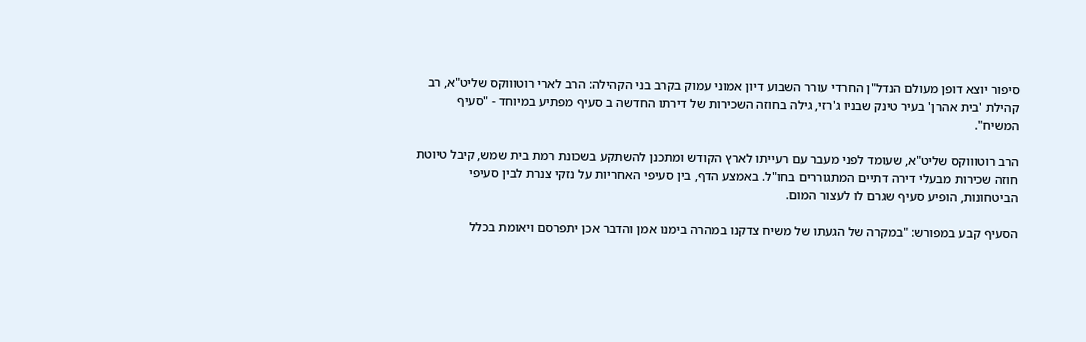סיפור יוצא דופן מעולם הנדל"ן החרדי עורר השבוע דיון אמוני עמוק בקרב בני הקהילה: הרב לארי רוטוווקס שליט"א, רב קהילת 'בית אהרן' בעיר טינק שבניו ג'רזי, גילה בחוזה השכירות של דירתו החדשה ב סעיף מפתיע במיוחד - "סעיף המשיח".

הרב רוטוווקס שליט"א, שעומד לפני מעבר עם רעייתו לארץ הקודש ומתכנן להשתקע בשכונת רמת בית שמש, קיבל טיוטת חוזה שכירות מבעלי דירה דתיים המתגוררים בחו"ל. באמצע הדף, בין סעיפי האחריות על נזקי צנרת לבין סעיפי הביטחונות, הופיע סעיף שגרם לו לעצור המום.

הסעיף קבע במפורש: "במקרה של הגעתו של משיח צדקנו במהרה בימנו אמן והדבר אכן יתפרסם ויאומת בכלל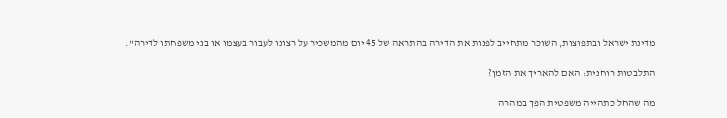מדינת ישראל ובתפוצות, השוכר מתחייב לפנות את הדירה בהתראה של 45 יום מהמשכיר על רצונו לעבור בעצמו או בני משפחתו לדירה".

התלבטות רוחנית: האם להאריך את הזמן?

מה שהחל כתהייה משפטית הפך במהרה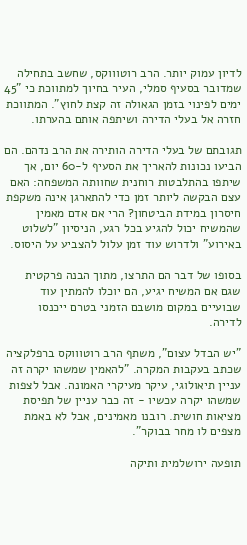לדיון עמוק יותר. הרב רוטוווקס, שחשב בתחילה שמדובר בסעיף סמלי, העיר בחיוך למתווכת כי "45 ימים לפינוי בזמן הגאולה זה קצת לחוץ". המתווכת חזרה אל בעלי הדירה ושיתפה אותם בהערתו.

תגובתם של בעלי הדירה הותירה את הרב נדהם. הם הביעו נכונות להאריך את הסעיף ל-60 יום, אך שיתפו בהתלבטות רוחנית שחוותה המשפחה: האם עצם הבקשה ליותר זמן כדי להתארגן אינה משקפת חיסרון במידת הביטחון? הרי אם אדם מאמין שהמשיח יכול להגיע בכל רגע, הניסיון "לשלוט באירוע" ולדרוש עוד זמן עלול להצביע על היסוס.

בסופו של דבר הם התרצו, מתוך הבנה פרקטית שגם אם המשיח יגיע, הם יוכלו להמתין עוד שבועיים במקום מושבם הזמני בטרם ייכנסו לדירה.

"יש הבדל עצום", משתף הרב רוטוווקס ברפלקציה שכתב בעקבות המקרה. "להאמין שמשהו יקרה זה עניין תיאולוגי, עיקר מעיקרי האמונה. אבל לצפות שמשהו יקרה עכשיו - זה כבר עניין של תפיסת מציאות חושית. רובנו מאמינים, אבל לא באמת מצפים לו מחר בבוקר".

תופעה ירושלמית ותיקה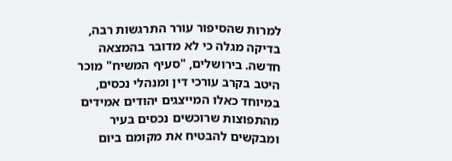למרות שהסיפור עורר התרגשות רבה, בדיקה מגלה כי לא מדובר בהמצאה חדשה. בירושלים, "סעיף המשיח" מוכר היטב בקרב עורכי דין ומנהלי נכסים, במיוחד כאלו המייצגים יהודים אמידים מהתפוצות שרוכשים נכסים בעיר ומבקשים להבטיח את מקומם ביום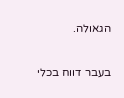הגאולה.

בעבר דווח בכלי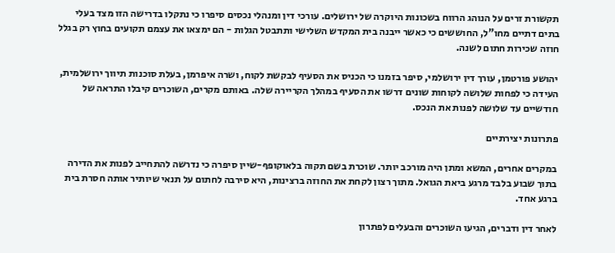תקשורת זרים על הנוהג הרווח בשכונות היוקרה של ירושלים. עורכי דין ומנהלי נכסים סיפרו כי נתקלו בדרישה הזו מצד בעלי בתים דתיים מחו"ל, החוששים כי כאשר ייבנה בית המקדש השלישי ותתבטל הגלות - הם ימצאו את עצמם תקועים בחוץ רק בגלל חוזה שכירות חתום לשנה.

יהושע פורטמן, עורך דין ירושלמי, סיפר בזמנו כי הכניס את הסעיף לבקשת לקוח, ושרה איפרמן, בעלת סוכנות תיווך ירושלמית, העידה כי לפחות שלושה לקוחות שונים דרשו את הסעיף במהלך הקריירה שלה. באותם מקרים, השוכרים קיבלו התראה של חודשיים עד שלושה לפנות את הנכס.

פתרונות יצירתיים

במקרים אחרים, המשא ומתן היה מורכב יותר. שוכרת בשם תקוה בלאוקופף-שיין סיפרה כי נדרשה להתחייב לפנות את הדירה בתוך שבוע בלבד מרגע ביאת הגואל. מתוך רצון לקחת את החוזה ברצינות, היא סירבה לחתום על תנאי שיותיר אותה חסרת בית ברגע אחד.

לאחר דין ודברים, הגיעו השוכרים והבעלים לפתרון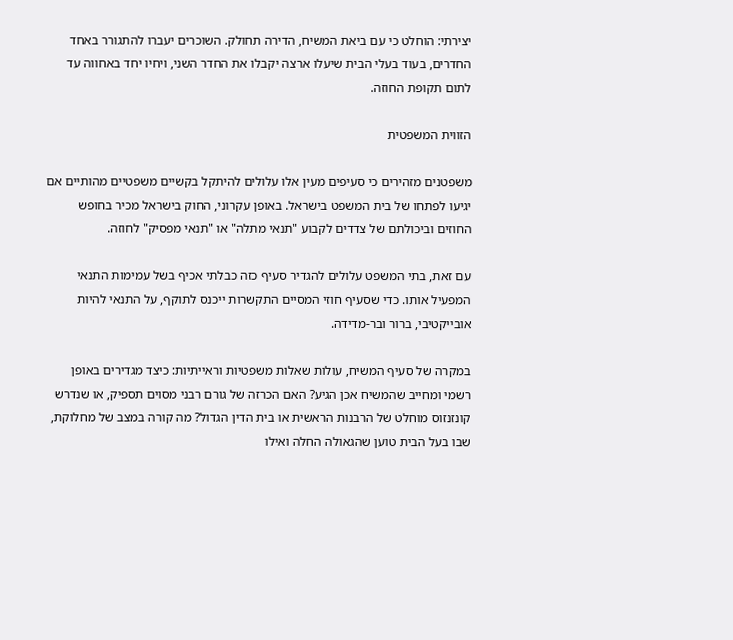יצירתי: הוחלט כי עם ביאת המשיח, הדירה תחולק. השוכרים יעברו להתגורר באחד החדרים, בעוד בעלי הבית שיעלו ארצה יקבלו את החדר השני, ויחיו יחד באחווה עד לתום תקופת החוזה.

הזווית המשפטית

משפטנים מזהירים כי סעיפים מעין אלו עלולים להיתקל בקשיים משפטיים מהותיים אם יגיעו לפתחו של בית המשפט בישראל. באופן עקרוני, החוק בישראל מכיר בחופש החוזים וביכולתם של צדדים לקבוע "תנאי מתלה" או "תנאי מפסיק" לחוזה.

עם זאת, בתי המשפט עלולים להגדיר סעיף כזה כבלתי אכיף בשל עמימות התנאי המפעיל אותו. כדי שסעיף חוזי המסיים התקשרות ייכנס לתוקף, על התנאי להיות אובייקטיבי, ברור ובר-מדידה.

במקרה של סעיף המשיח, עולות שאלות משפטיות וראייתיות: כיצד מגדירים באופן רשמי ומחייב שהמשיח אכן הגיע? האם הכרזה של גורם רבני מסוים תספיק, או שנדרש קונזנזוס מוחלט של הרבנות הראשית או בית הדין הגדול? מה קורה במצב של מחלוקת, שבו בעל הבית טוען שהגאולה החלה ואילו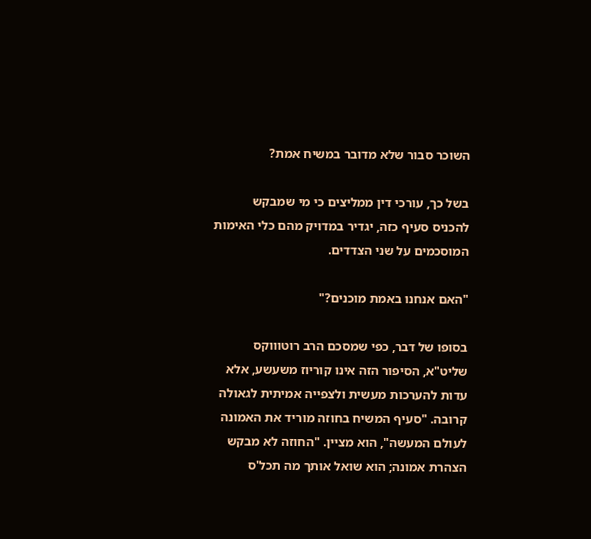השוכר סבור שלא מדובר במשיח אמת?

בשל כך, עורכי דין ממליצים כי מי שמבקש להכניס סעיף כזה, יגדיר במדויק מהם כלי האימות המוסכמים על שני הצדדים.

"האם אנחנו באמת מוכנים?"

בסופו של דבר, כפי שמסכם הרב רוטוווקס שליט"א, הסיפור הזה אינו קוריוז משעשע, אלא עדות להערכות מעשית ולצפייה אמיתית לגאולה קרובה. "סעיף המשיח בחוזה מוריד את האמונה לעולם המעשה", הוא מציין. "החוזה לא מבקש הצהרת אמונה; הוא שואל אותך מה תכל'ס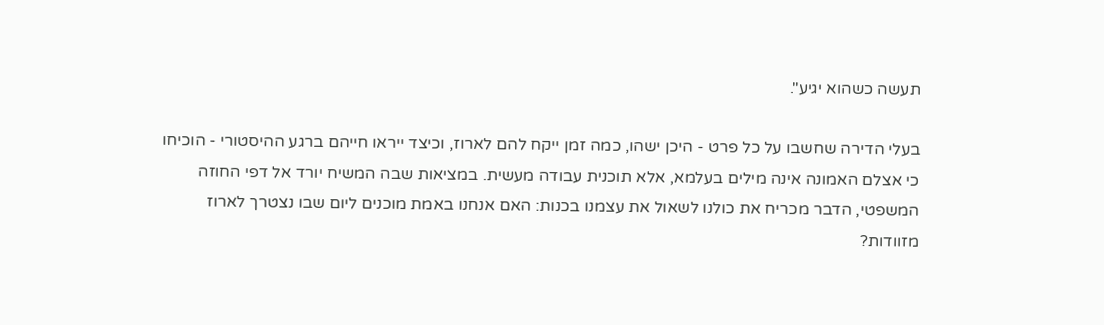תעשה כשהוא יגיע".

בעלי הדירה שחשבו על כל פרט - היכן ישהו, כמה זמן ייקח להם לארוז, וכיצד ייראו חייהם ברגע ההיסטורי - הוכיחו כי אצלם האמונה אינה מילים בעלמא, אלא תוכנית עבודה מעשית. במציאות שבה המשיח יורד אל דפי החוזה המשפטי, הדבר מכריח את כולנו לשאול את עצמנו בכנות: האם אנחנו באמת מוכנים ליום שבו נצטרך לארוז מזוודות?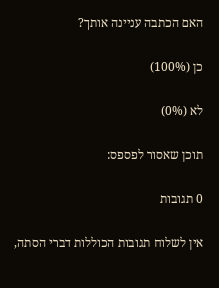האם הכתבה עניינה אותך?

כן (100%)

לא (0%)

תוכן שאסור לפספס:

0 תגובות

אין לשלוח תגובות הכוללות דברי הסתה,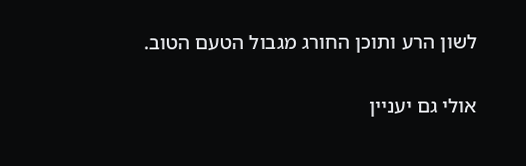לשון הרע ותוכן החורג מגבול הטעם הטוב.

אולי גם יעניין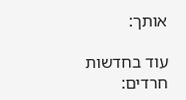אותך:

עוד בחדשות חרדים: